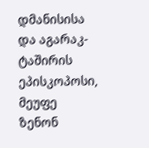დმანისისა და აგარაკ-ტაშირის ეპისკოპოსი, მეუფე ზენონ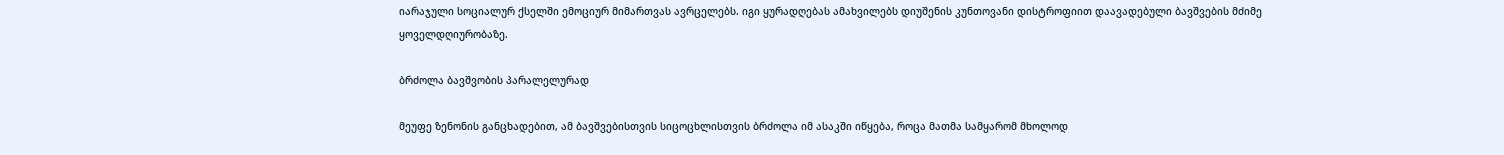იარაჯული სოციალურ ქსელში ემოციურ მიმართვას ავრცელებს. იგი ყურადღებას ამახვილებს დიუშენის კუნთოვანი დისტროფიით დაავადებული ბავშვების მძიმე ყოველდღიურობაზე.

ბრძოლა ბავშვობის პარალელურად

მეუფე ზენონის განცხადებით, ამ ბავშვებისთვის სიცოცხლისთვის ბრძოლა იმ ასაკში იწყება, როცა მათმა სამყარომ მხოლოდ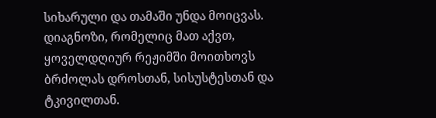სიხარული და თამაში უნდა მოიცვას. დიაგნოზი, რომელიც მათ აქვთ, ყოველდღიურ რეჟიმში მოითხოვს ბრძოლას დროსთან, სისუსტესთან და ტკივილთან.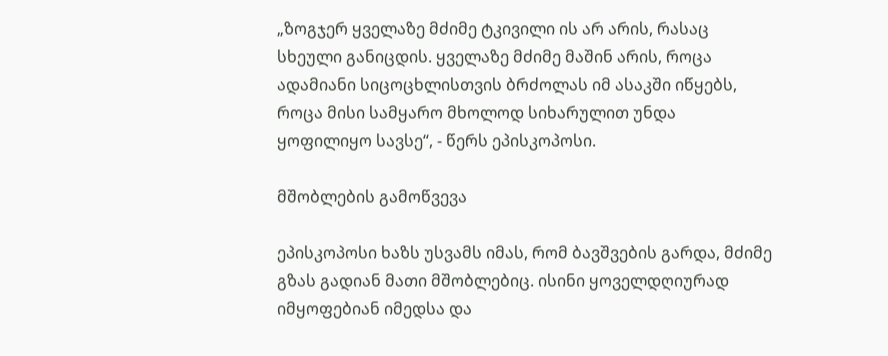„ზოგჯერ ყველაზე მძიმე ტკივილი ის არ არის, რასაც სხეული განიცდის. ყველაზე მძიმე მაშინ არის, როცა ადამიანი სიცოცხლისთვის ბრძოლას იმ ასაკში იწყებს, როცა მისი სამყარო მხოლოდ სიხარულით უნდა ყოფილიყო სავსე“, - წერს ეპისკოპოსი.

მშობლების გამოწვევა

ეპისკოპოსი ხაზს უსვამს იმას, რომ ბავშვების გარდა, მძიმე გზას გადიან მათი მშობლებიც. ისინი ყოველდღიურად იმყოფებიან იმედსა და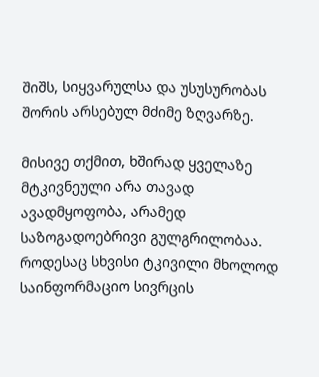შიშს, სიყვარულსა და უსუსურობას შორის არსებულ მძიმე ზღვარზე.

მისივე თქმით, ხშირად ყველაზე მტკივნეული არა თავად ავადმყოფობა, არამედ საზოგადოებრივი გულგრილობაა. როდესაც სხვისი ტკივილი მხოლოდ საინფორმაციო სივრცის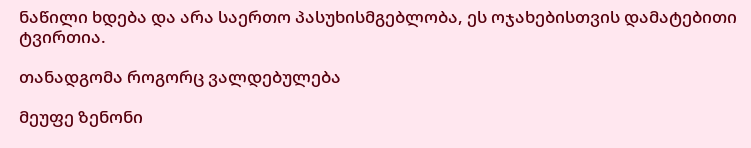ნაწილი ხდება და არა საერთო პასუხისმგებლობა, ეს ოჯახებისთვის დამატებითი ტვირთია.

თანადგომა როგორც ვალდებულება

მეუფე ზენონი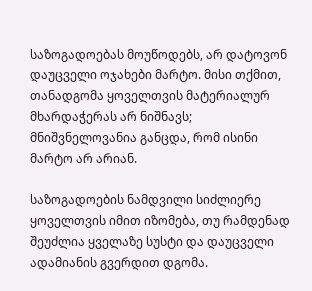საზოგადოებას მოუწოდებს, არ დატოვონ დაუცველი ოჯახები მარტო. მისი თქმით, თანადგომა ყოველთვის მატერიალურ მხარდაჭერას არ ნიშნავს; მნიშვნელოვანია განცდა, რომ ისინი მარტო არ არიან.

საზოგადოების ნამდვილი სიძლიერე ყოველთვის იმით იზომება, თუ რამდენად შეუძლია ყველაზე სუსტი და დაუცველი ადამიანის გვერდით დგომა.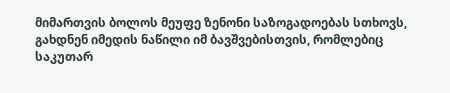მიმართვის ბოლოს მეუფე ზენონი საზოგადოებას სთხოვს, გახდნენ იმედის ნაწილი იმ ბავშვებისთვის, რომლებიც საკუთარ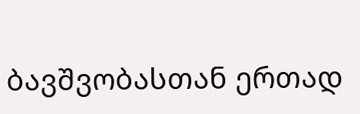ბავშვობასთან ერთად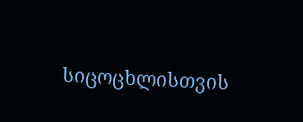სიცოცხლისთვის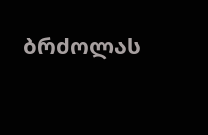ბრძოლას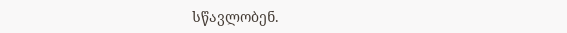სწავლობენ.